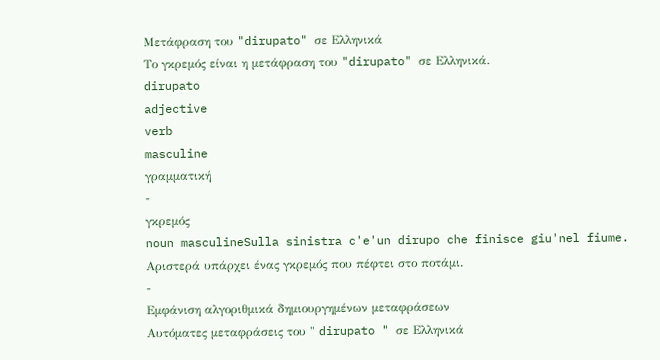Μετάφραση του "dirupato" σε Ελληνικά
Το γκρεμός είναι η μετάφραση του "dirupato" σε Ελληνικά.
dirupato
adjective
verb
masculine
γραμματική
-
γκρεμός
noun masculineSulla sinistra c'e'un dirupo che finisce giu'nel fiume.
Αριστερά υπάρχει ένας γκρεμός που πέφτει στο ποτάμι.
-
Εμφάνιση αλγοριθμικά δημιουργημένων μεταφράσεων
Αυτόματες μεταφράσεις του " dirupato " σε Ελληνικά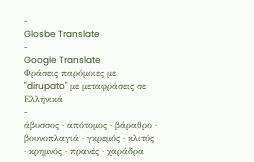-
Glosbe Translate
-
Google Translate
Φράσεις παρόμοιες με "dirupato" με μεταφράσεις σε Ελληνικά
-
άβυσσος · απότομος · βάραθρο · βουνοπλαγιά · γκρεμός · κλιτύς · κρημνός · πρανές · χαράδρα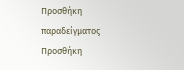Προσθήκη παραδείγματος
Προσθήκη